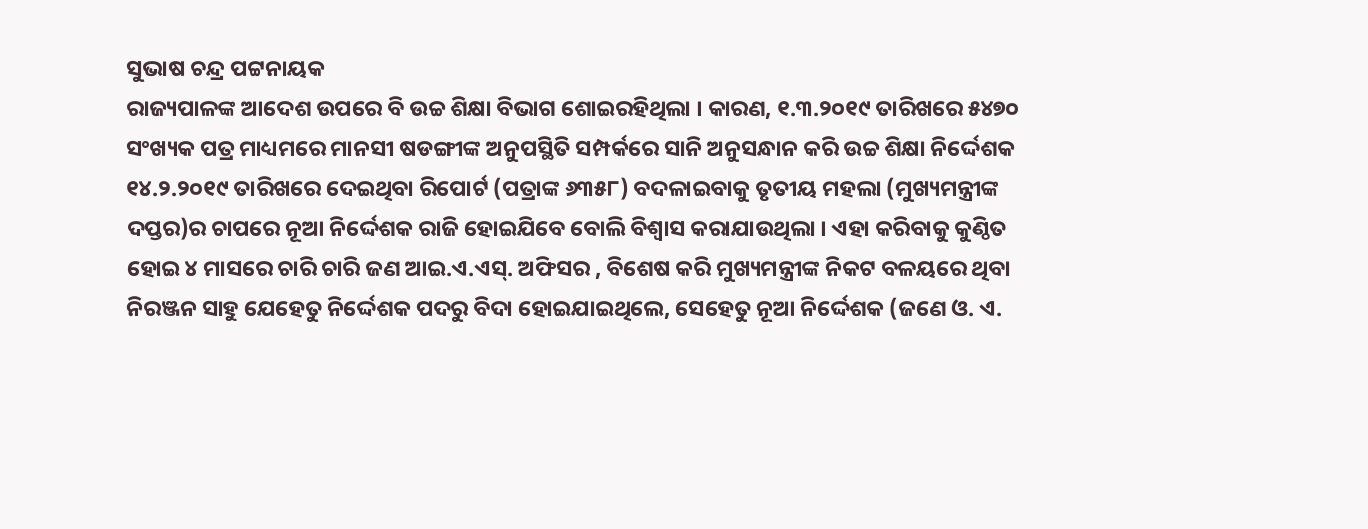ସୁଭାଷ ଚନ୍ଦ୍ର ପଟ୍ଟନାୟକ
ରାଜ୍ୟପାଳଙ୍କ ଆଦେଶ ଉପରେ ବି ଉଚ୍ଚ ଶିକ୍ଷା ବିଭାଗ ଶୋଇରହିଥିଲା । କାରଣ, ୧.୩.୨୦୧୯ ତାରିଖରେ ୫୪୭୦ ସଂଖ୍ୟକ ପତ୍ର ମାଧ୍ୟମରେ ମାନସୀ ଷଡଙ୍ଗୀଙ୍କ ଅନୁପସ୍ଥିତି ସମ୍ପର୍କରେ ସାନି ଅନୁସନ୍ଧାନ କରି ଉଚ୍ଚ ଶିକ୍ଷା ନିର୍ଦ୍ଦେଶକ ୧୪.୨.୨୦୧୯ ତାରିଖରେ ଦେଇଥିବା ରିପୋର୍ଟ (ପତ୍ରାଙ୍କ ୬୩୫୮) ବଦଳାଇବାକୁ ତୃତୀୟ ମହଲା (ମୁଖ୍ୟମନ୍ତ୍ରୀଙ୍କ ଦପ୍ତର)ର ଚାପରେ ନୂଆ ନିର୍ଦ୍ଦେଶକ ରାଜି ହୋଇଯିବେ ବୋଲି ବିଶ୍ଵାସ କରାଯାଉଥିଲା । ଏହା କରିବାକୁ କୁଣ୍ଠିତ ହୋଇ ୪ ମାସରେ ଚାରି ଚାରି ଜଣ ଆଇ.ଏ.ଏସ୍. ଅଫିସର , ବିଶେଷ କରି ମୁଖ୍ୟମନ୍ତ୍ରୀଙ୍କ ନିକଟ ବଳୟରେ ଥିବା ନିରଞ୍ଜନ ସାହୁ ଯେହେତୁ ନିର୍ଦ୍ଦେଶକ ପଦରୁ ବିଦା ହୋଇଯାଇଥିଲେ, ସେହେତୁ ନୂଆ ନିର୍ଦ୍ଦେଶକ (ଜଣେ ଓ. ଏ.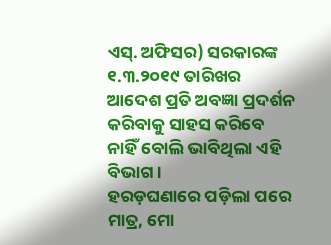ଏସ୍. ଅଫିସର) ସରକାରଙ୍କ ୧.୩.୨୦୧୯ ତାରିଖର ଆଦେଶ ପ୍ରତି ଅବଜ୍ଞା ପ୍ରଦର୍ଶନ କରିବାକୁ ସାହସ କରିବେ ନାହିଁ ବୋଲି ଭାବିଥିଲା ଏହି ବିଭାଗ ।
ହରଡ଼ଘଣାରେ ପଡ଼ିଲା ପରେ
ମାତ୍ର, ମୋ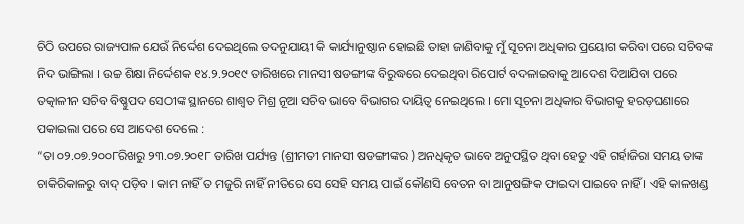ଚିଠି ଉପରେ ରାଜ୍ୟପାଳ ଯେଉଁ ନିର୍ଦ୍ଦେଶ ଦେଇଥିଲେ ତଦନୁଯାୟୀ କି କାର୍ଯ୍ୟାନୁଷ୍ଠାନ ହୋଇଛି ତାହା ଜାଣିବାକୁ ମୁଁ ସୂଚନା ଅଧିକାର ପ୍ରୟୋଗ କରିବା ପରେ ସଚିବଙ୍କ ନିଦ ଭାଙ୍ଗିଲା । ଉଚ୍ଚ ଶିକ୍ଷା ନିର୍ଦ୍ଦେଶକ ୧୪.୨.୨୦୧୯ ତାରିଖରେ ମାନସୀ ଷଡଙ୍ଗୀଙ୍କ ବିରୁଦ୍ଧରେ ଦେଇଥିବା ରିପୋର୍ଟ ବଦଳାଇବାକୁ ଆଦେଶ ଦିଆଯିବା ପରେ ତତ୍କାଳୀନ ସଚିବ ବିଷ୍ଣୁପଦ ସେଠୀଙ୍କ ସ୍ଥାନରେ ଶାଶ୍ଵତ ମିଶ୍ର ନୂଆ ସଚିବ ଭାବେ ବିଭାଗର ଦାୟିତ୍ଵ ନେଇଥିଲେ । ମୋ ସୂଚନା ଅଧିକାର ବିଭାଗକୁ ହରଡ଼ଘଣାରେ ପକାଇଲା ପରେ ସେ ଆଦେଶ ଦେଲେ :
“ତା ୦୨.୦୭.୨୦୦୮ରିଖରୁ ୨୩.୦୭.୨୦୧୮ ତାରିଖ ପର୍ଯ୍ୟନ୍ତ (ଶ୍ରୀମତୀ ମାନସୀ ଷଡଙ୍ଗୀଙ୍କର ) ଅନଧିକୃତ ଭାବେ ଅନୁପସ୍ଥିତ ଥିବା ହେତୁ ଏହି ଗର୍ହାଜିରା ସମୟ ତାଙ୍କ ଚାକିରିକାଳରୁ ବାଦ୍ ପଡ଼ିବ । କାମ ନାହିଁ ତ ମଜୁରି ନାହିଁ ନୀତିରେ ସେ ସେହି ସମୟ ପାଇଁ କୌଣସି ବେତନ ବା ଆନୁଷଙ୍ଗିକ ଫାଇଦା ପାଇବେ ନାହିଁ । ଏହି କାଳଖଣ୍ଡ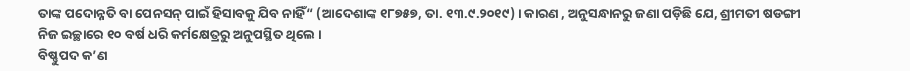ତାଙ୍କ ପଦୋନ୍ନତି ବା ପେନସନ୍ ପାଇଁ ହିସାବକୁ ଯିବ ନାହିଁ“ (ଆଦେଶାଙ୍କ ୧୮୭୫୭, ତା. ୧୩.୯.୨୦୧୯) । କାରଣ , ଅନୁସନ୍ଧାନରୁ ଜଣା ପଡ଼ିଛି ଯେ, ଶ୍ରୀମତୀ ଷଡଙ୍ଗୀ ନିଜ ଇଚ୍ଛାରେ ୧୦ ବର୍ଷ ଧରି କର୍ମକ୍ଷେତ୍ରରୁ ଅନୁପସ୍ଥିତ ଥିଲେ ।
ବିଷ୍ଣୁପଦ କ’ଣ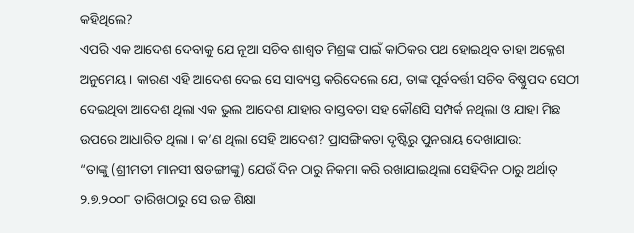କହିଥିଲେ?
ଏପରି ଏକ ଆଦେଶ ଦେବାକୁ ଯେ ନୂଆ ସଚିବ ଶାଶ୍ଵତ ମିଶ୍ରଙ୍କ ପାଇଁ କାଠିକର ପଥ ହୋଇଥିବ ତାହା ଅକ୍ଳେଶ ଅନୁମେୟ । କାରଣ ଏହି ଆଦେଶ ଦେଇ ସେ ସାବ୍ୟସ୍ତ କରିଦେଲେ ଯେ, ତାଙ୍କ ପୂର୍ବବର୍ତ୍ତୀ ସଚିବ ବିଷ୍ଣୁପଦ ସେଠୀ ଦେଇଥିବା ଆଦେଶ ଥିଲା ଏକ ଭୁଲ ଆଦେଶ ଯାହାର ବାସ୍ତବତା ସହ କୌଣସି ସମ୍ପର୍କ ନଥିଲା ଓ ଯାହା ମିଛ ଉପରେ ଆଧାରିତ ଥିଲା । କ’ଣ ଥିଲା ସେହି ଆଦେଶ? ପ୍ରାସଙ୍ଗିକତା ଦୃଷ୍ଟିରୁ ପୁନରାୟ ଦେଖାଯାଉ:
“ତାଙ୍କୁ (ଶ୍ରୀମତୀ ମାନସୀ ଷଡଙ୍ଗୀଙ୍କୁ) ଯେଉଁ ଦିନ ଠାରୁ ନିକମା କରି ରଖାଯାଇଥିଲା ସେହିଦିନ ଠାରୁ ଅର୍ଥାତ୍ ୨.୭.୨୦୦୮ ତାରିଖଠାରୁ ସେ ଉଚ୍ଚ ଶିକ୍ଷା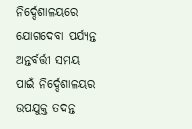ନିର୍ଦ୍ଦେଶାଳୟରେ ଯୋଗଦେବା ପର୍ଯ୍ୟନ୍ତ ଅନ୍ତର୍ବର୍ତ୍ତୀ ସମୟ ପାଇଁ ନିର୍ଦ୍ଦେଶାଳୟର ଉପଯୁକ୍ତ ତଦନ୍ତ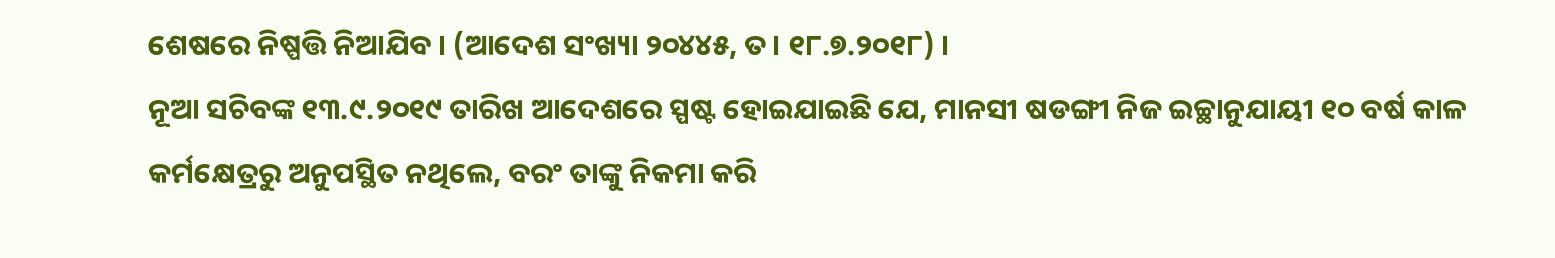ଶେଷରେ ନିଷ୍ପତ୍ତି ନିଆଯିବ । (ଆଦେଶ ସଂଖ୍ୟା ୨୦୪୪୫, ତ। ୧୮.୭.୨୦୧୮) ।
ନୂଆ ସଚିବଙ୍କ ୧୩.୯.୨୦୧୯ ତାରିଖ ଆଦେଶରେ ସ୍ପଷ୍ଟ ହୋଇଯାଇଛି ଯେ, ମାନସୀ ଷଡଙ୍ଗୀ ନିଜ ଇଚ୍ଛାନୁଯାୟୀ ୧୦ ବର୍ଷ କାଳ କର୍ମକ୍ଷେତ୍ରରୁ ଅନୁପସ୍ଥିତ ନଥିଲେ, ବରଂ ତାଙ୍କୁ ନିକମା କରି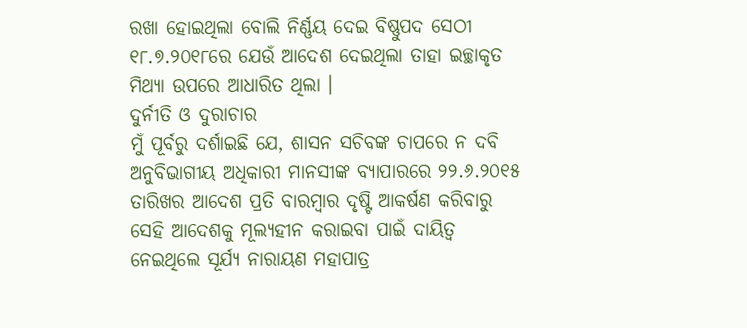ରଖା ହୋଇଥିଲା ବୋଲି ନିର୍ଣ୍ଣୟ ଦେଇ ବିଷ୍ଣୁପଦ ସେଠୀ ୧୮.୭.୨୦୧୮ରେ ଯେଉଁ ଆଦେଶ ଦେଇଥିଲା ତାହା ଇଚ୍ଛାକୃତ ମିଥ୍ୟା ଉପରେ ଆଧାରିତ ଥିଲା ।
ଦୁର୍ନୀତି ଓ ଦୁରାଚାର
ମୁଁ ପୂର୍ବରୁ ଦର୍ଶାଇଛି ଯେ, ଶାସନ ସଚିବଙ୍କ ଚାପରେ ନ ଦବି ଅନୁବିଭାଗୀୟ ଅଧିକାରୀ ମାନସୀଙ୍କ ବ୍ୟାପାରରେ ୨୨.୬.୨୦୧୫ ତାରିଖର ଆଦେଶ ପ୍ରତି ବାରମ୍ବାର ଦୃଷ୍ଟି ଆକର୍ଷଣ କରିବାରୁ ସେହି ଆଦେଶକୁ ମୂଲ୍ୟହୀନ କରାଇବା ପାଇଁ ଦାୟିତ୍ଵ ନେଇଥିଲେ ସୂର୍ଯ୍ୟ ନାରାୟଣ ମହାପାତ୍ର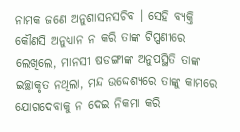ନାମକ ଜଣେ ଅନୁଶାସନସଚିବ । ସେହି ବ୍ୟକ୍ତି କୌଣସି ଅନୁଧ୍ୟାନ ନ କରି ତାଙ୍କ ଟିପ୍ପଣୀରେ ଲେଖିଲେ, ମାନସୀ ଷଡଙ୍ଗୀଙ୍କ ଅନୁପସ୍ଥିତି ତାଙ୍କ ଇଚ୍ଛାକୃତ ନଥିଲା, ମନ୍ଦ ଉଦ୍ଦେଶ୍ୟରେ ତାଙ୍କୁ କାମରେ ଯୋଗଦେବାକୁ ନ ଦେଇ ନିକମା କରି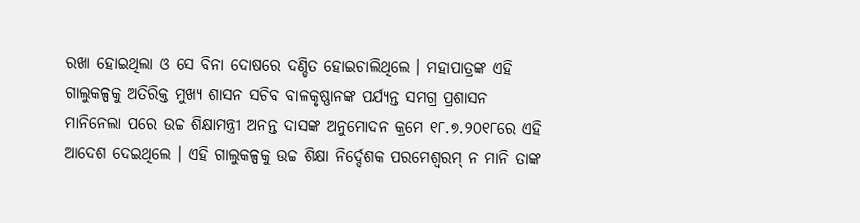ରଖା ହୋଇଥିଲା ଓ ସେ ବିନା ଦୋଷରେ ଦଣ୍ଡିତ ହୋଇଚାଲିଥିଲେ । ମହାପାତ୍ରଙ୍କ ଏହି ଗାଲୁକଳ୍ପକୁ ଅତିରିକ୍ତ ମୁଖ୍ୟ ଶାସନ ସଚିବ ବାଳକୃଷ୍ଣାନଙ୍କ ପର୍ଯ୍ୟନ୍ତ ସମଗ୍ର ପ୍ରଶାସନ ମାନିନେଲା ପରେ ଉଚ୍ଚ ଶିକ୍ଷାମନ୍ତ୍ରୀ ଅନନ୍ତ ଦାସଙ୍କ ଅନୁମୋଦନ କ୍ରମେ ୧୮.୭.୨୦୧୮ରେ ଏହି ଆଦେଶ ଦେଇଥିଲେ । ଏହି ଗାଲୁକଳ୍ପକୁ ଉଚ୍ଚ ଶିକ୍ଷା ନିର୍ଦ୍ଦେଶକ ପରମେଶ୍ଵରମ୍ ନ ମାନି ତାଙ୍କ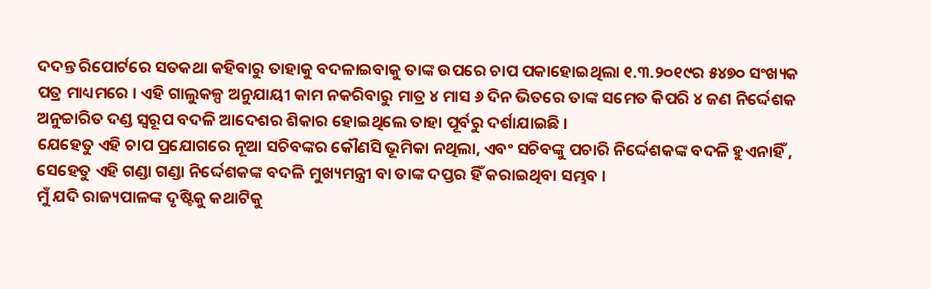ଦଦନ୍ତ ରିପୋର୍ଟରେ ସତକଥା କହିବାରୁ ତାହାକୁ ବଦଳାଇବାକୁ ତାଙ୍କ ଉପରେ ଚାପ ପକାହୋଇଥିଲା ୧.୩.୨୦୧୯ର ୫୪୭୦ ସଂଖ୍ୟକ ପତ୍ର ମାଧ୍ୟମରେ । ଏହି ଗାଲୁକଳ୍ପ ଅନୁଯାୟୀ କାମ ନକରିବାରୁ ମାତ୍ର ୪ ମାସ ୬ ଦିନ ଭିତରେ ତାଙ୍କ ସମେତ କିପରି ୪ ଜଣ ନିର୍ଦ୍ଦେଶକ ଅନୁଚ୍ଚାରିତ ଦଣ୍ଡ ସ୍ୱରୂପ ବଦଳି ଆଦେଶର ଶିକାର ହୋଇଥିଲେ ତାହା ପୂର୍ବରୁ ଦର୍ଶାଯାଇଛି ।
ଯେହେତୁ ଏହି ଚାପ ପ୍ରଯୋଗରେ ନୂଆ ସଚିବଙ୍କର କୌଣସି ଭୂମିକା ନଥିଲା, ଏବଂ ସଚିବଙ୍କୁ ପଚାରି ନିର୍ଦ୍ଦେଶକଙ୍କ ବଦଳି ହୁଏନାହିଁ , ସେହେତୁ ଏହି ଗଣ୍ଡା ଗଣ୍ଡା ନିର୍ଦ୍ଦେଶକଙ୍କ ବଦଳି ମୁଖ୍ୟମନ୍ତ୍ରୀ ବା ତାଙ୍କ ଦପ୍ତର ହିଁ କରାଇଥିବା ସମ୍ଭବ ।
ମୁଁ ଯଦି ରାଜ୍ୟପାଳଙ୍କ ଦୃଷ୍ଟିକୁ କଥାଟିକୁ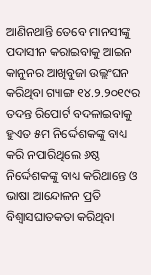ଆଣିନଥାନ୍ତି ତେବେ ମାନସୀଙ୍କୁ ପଦାସୀନ କରାଇବାକୁ ଆଇନ କାନୁନର ଆଖିବୁଜା ଉଲ୍ଲଂଘନ କରିଥିବା ଗ୍ୟାଙ୍ଗ ୧୪.୨.୨୦୧୯ର ତଦନ୍ତ ରିପୋର୍ଟ ବଦଳାଇବାକୁ ହୁଏତ ୫ମ ନିର୍ଦ୍ଦେଶକଙ୍କୁ ବାଧ୍ୟ କରି ନପାରିଥିଲେ ୬ଷ୍ଠ ନିର୍ଦ୍ଦେଶକଙ୍କୁ ବାଧ୍ୟ କରିଥାନ୍ତେ ଓ ଭାଷା ଆନ୍ଦୋଳନ ପ୍ରତି ବିଶ୍ଵାସଘାତକତା କରିଥିବା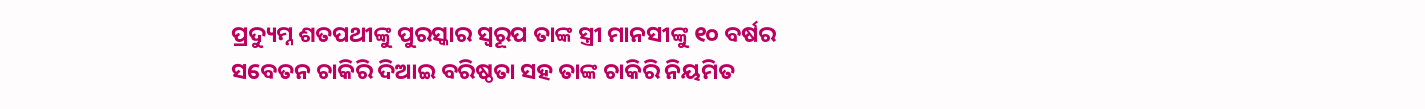ପ୍ରଦ୍ୟୁମ୍ନ ଶତପଥୀଙ୍କୁ ପୁରସ୍କାର ସ୍ୱରୂପ ତାଙ୍କ ସ୍ତ୍ରୀ ମାନସୀଙ୍କୁ ୧୦ ବର୍ଷର ସବେତନ ଚାକିରି ଦିଆଇ ବରିଷ୍ଠତା ସହ ତାଙ୍କ ଚାକିରି ନିୟମିତ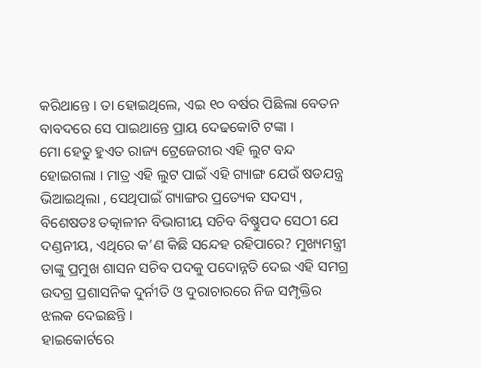କରିଥାନ୍ତେ । ତା ହୋଇଥିଲେ, ଏଇ ୧୦ ବର୍ଷର ପିଛିଲା ବେତନ ବାବଦରେ ସେ ପାଇଥାନ୍ତେ ପ୍ରାୟ ଦେଢକୋଟି ଟଙ୍କା ।
ମୋ ହେତୁ ହୁଏତ ରାଜ୍ୟ ଟ୍ରେଜେରୀର ଏହି ଲୁଟ ବନ୍ଦ ହୋଇଗଲା । ମାତ୍ର ଏହି ଲୁଟ ପାଇଁ ଏହି ଗ୍ୟାଙ୍ଗ ଯେଉଁ ଷଡଯନ୍ତ୍ର ଭିଆଇଥିଲା , ସେଥିପାଇଁ ଗ୍ୟାଙ୍ଗର ପ୍ରତ୍ୟେକ ସଦସ୍ୟ , ବିଶେଷତଃ ତତ୍କାଳୀନ ବିଭାଗୀୟ ସଚିବ ବିଷ୍ଣୁପଦ ସେଠୀ ଯେ ଦଣ୍ଡନୀୟ, ଏଥିରେ କ’ଣ କିଛି ସନ୍ଦେହ ରହିପାରେ? ମୁଖ୍ୟମନ୍ତ୍ରୀ ତାଙ୍କୁ ପ୍ରମୁଖ ଶାସନ ସଚିବ ପଦକୁ ପଦୋନ୍ନତି ଦେଇ ଏହି ସମଗ୍ର ଉଦଗ୍ର ପ୍ରଶାସନିକ ଦୁର୍ନୀତି ଓ ଦୁରାଚାରରେ ନିଜ ସମ୍ପୃକ୍ତିର ଝଲକ ଦେଇଛନ୍ତି ।
ହାଇକୋର୍ଟରେ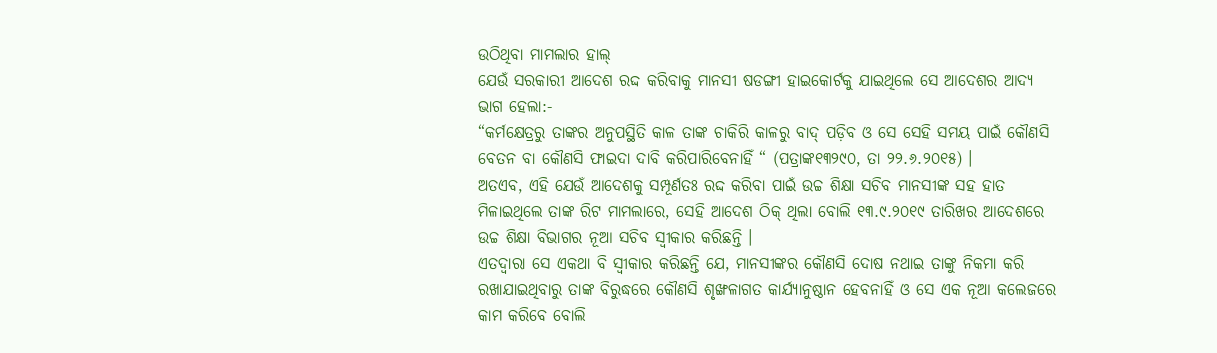ଉଠିଥିବା ମାମଲାର ହାଲ୍
ଯେଉଁ ସରକାରୀ ଆଦେଶ ରଦ୍ଦ କରିବାକୁ ମାନସୀ ଷଡଙ୍ଗୀ ହାଇକୋର୍ଟକୁ ଯାଇଥିଲେ ସେ ଆଦେଶର ଆଦ୍ୟ ଭାଗ ହେଲା:-
“କର୍ମକ୍ଷେତ୍ରରୁ ତାଙ୍କର ଅନୁପସ୍ଥିତି କାଳ ତାଙ୍କ ଚାକିରି କାଳରୁ ବାଦ୍ ପଡ଼ିବ ଓ ସେ ସେହି ସମୟ ପାଇଁ କୌଣସି ବେତନ ବା କୌଣସି ଫାଇଦା ଦାବି କରିପାରିବେନାହିଁ “ (ପତ୍ରାଙ୍କ୧୩୨୯୦, ତା ୨୨.୬.୨୦୧୫) ।
ଅତଏବ, ଏହି ଯେଉଁ ଆଦେଶକୁ ସମ୍ପୂର୍ଣତଃ ରଦ୍ଦ କରିବା ପାଇଁ ଉଚ୍ଚ ଶିକ୍ଷା ସଚିବ ମାନସୀଙ୍କ ସହ ହାତ ମିଳାଇଥିଲେ ତାଙ୍କ ରିଟ ମାମଲାରେ, ସେହି ଆଦେଶ ଠିକ୍ ଥିଲା ବୋଲି ୧୩.୯.୨୦୧୯ ତାରିଖର ଆଦେଶରେ ଉଚ୍ଚ ଶିକ୍ଷା ବିଭାଗର ନୂଆ ସଚିବ ସ୍ଵୀକାର କରିଛନ୍ତି ।
ଏତଦ୍ୱାରା ସେ ଏକଥା ବି ସ୍ଵୀକାର କରିଛନ୍ତି ଯେ, ମାନସୀଙ୍କର କୌଣସି ଦୋଷ ନଥାଇ ତାଙ୍କୁ ନିକମା କରି ରଖାଯାଇଥିବାରୁ ତାଙ୍କ ବିରୁଦ୍ଧରେ କୌଣସି ଶୃଙ୍ଖଳାଗତ କାର୍ଯ୍ୟାନୁଷ୍ଠାନ ହେବନାହିଁ ଓ ସେ ଏକ ନୂଆ କଲେଜରେ କାମ କରିବେ ବୋଲି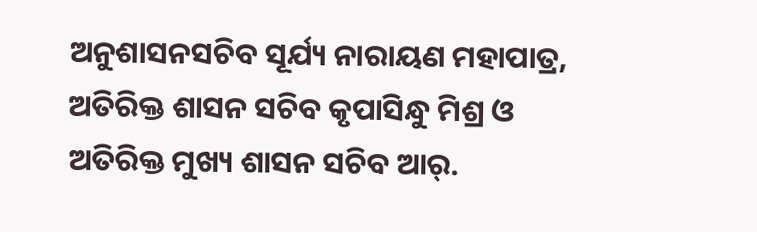ଅନୁଶାସନସଚିବ ସୂର୍ଯ୍ୟ ନାରାୟଣ ମହାପାତ୍ର, ଅତିରିକ୍ତ ଶାସନ ସଚିବ କୃପାସିନ୍ଧୁ ମିଶ୍ର ଓ ଅତିରିକ୍ତ ମୁଖ୍ୟ ଶାସନ ସଚିବ ଆର୍.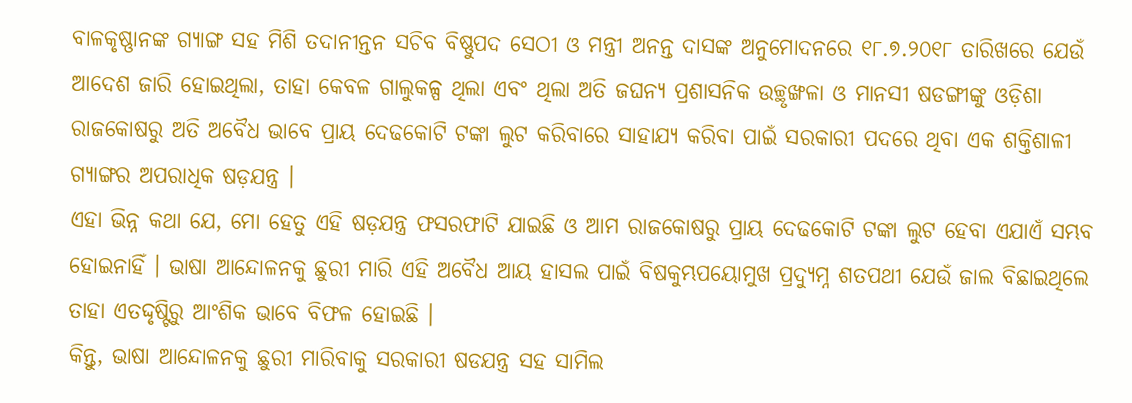ବାଳକୃଷ୍ଣାନଙ୍କ ଗ୍ୟାଙ୍ଗ ସହ ମିଶି ତଦାନୀନ୍ତନ ସଚିବ ବିଷ୍ଣୁପଦ ସେଠୀ ଓ ମନ୍ତ୍ରୀ ଅନନ୍ତ ଦାସଙ୍କ ଅନୁମୋଦନରେ ୧୮.୭.୨୦୧୮ ତାରିଖରେ ଯେଉଁ ଆଦେଶ ଜାରି ହୋଇଥିଲା, ତାହା କେବଳ ଗାଲୁକଳ୍ପ ଥିଲା ଏବଂ ଥିଲା ଅତି ଜଘନ୍ୟ ପ୍ରଶାସନିକ ଉଚ୍ଛୃଙ୍ଖଳା ଓ ମାନସୀ ଷଡଙ୍ଗୀଙ୍କୁ ଓଡ଼ିଶା ରାଜକୋଷରୁ ଅତି ଅବୈଧ ଭାବେ ପ୍ରାୟ ଦେଢକୋଟି ଟଙ୍କା ଲୁଟ କରିବାରେ ସାହାଯ୍ୟ କରିବା ପାଇଁ ସରକାରୀ ପଦରେ ଥିବା ଏକ ଶକ୍ତିଶାଳୀ ଗ୍ୟାଙ୍ଗର ଅପରାଧିକ ଷଡ଼ଯନ୍ତ୍ର ।
ଏହା ଭିନ୍ନ କଥା ଯେ, ମୋ ହେତୁ ଏହି ଷଡ଼ଯନ୍ତ୍ର ଫସରଫାଟି ଯାଇଛି ଓ ଆମ ରାଜକୋଷରୁ ପ୍ରାୟ ଦେଢକୋଟି ଟଙ୍କା ଲୁଟ ହେବା ଏଯାଏଁ ସମ୍ଭବ ହୋଇନାହିଁ । ଭାଷା ଆନ୍ଦୋଳନକୁ ଛୁରୀ ମାରି ଏହି ଅବୈଧ ଆୟ ହାସଲ ପାଇଁ ବିଷକୁମ୍ଭପୟୋମୁଖ ପ୍ରଦ୍ୟୁମ୍ନ ଶତପଥୀ ଯେଉଁ ଜାଲ ବିଛାଇଥିଲେ ତାହା ଏତଦ୍ଦୃଷ୍ଟିରୁ ଆଂଶିକ ଭାବେ ବିଫଳ ହୋଇଛି ।
କିନ୍ତୁ, ଭାଷା ଆନ୍ଦୋଳନକୁ ଛୁରୀ ମାରିବାକୁ ସରକାରୀ ଷଡଯନ୍ତ୍ର ସହ ସାମିଲ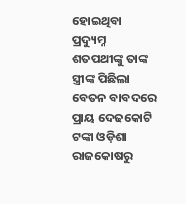ହୋଇଥିବା ପ୍ରଦ୍ୟୁମ୍ନ ଶତପଥୀଙ୍କୁ ତାଙ୍କ ସ୍ତ୍ରୀଙ୍କ ପିଛିଲା ବେତନ ବାବଦରେ ପ୍ରାୟ ଦେଢକୋଟି ଟଙ୍କା ଓଡ଼ିଶା ରାଜକୋଷରୁ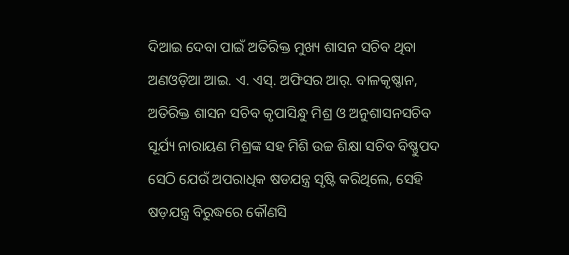ଦିଆଇ ଦେବା ପାଇଁ ଅତିରିକ୍ତ ମୁଖ୍ୟ ଶାସନ ସଚିବ ଥିବା ଅଣଓଡ଼ିଆ ଆଇ. ଏ. ଏସ୍. ଅଫିସର ଆର୍. ବାଳକୃଷ୍ଣାନ, ଅତିରିକ୍ତ ଶାସନ ସଚିବ କୃପାସିନ୍ଧୁ ମିଶ୍ର ଓ ଅନୁଶାସନସଚିବ ସୂର୍ଯ୍ୟ ନାରାୟଣ ମିଶ୍ରଙ୍କ ସହ ମିଶି ଉଚ୍ଚ ଶିକ୍ଷା ସଚିବ ବିଷ୍ଣୁପଦ ସେଠି ଯେଉଁ ଅପରାଧିକ ଷଡଯନ୍ତ୍ର ସୃଷ୍ଟି କରିଥିଲେ, ସେହି ଷଡ଼ଯନ୍ତ୍ର ବିରୁଦ୍ଧରେ କୌଣସି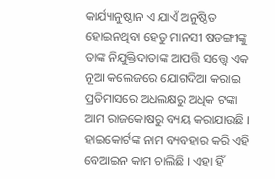କାର୍ଯ୍ୟାନୁଷ୍ଠାନ ଏ ଯାଏଁ ଅନୁଷ୍ଠିତ ହୋଇନଥିବା ହେତୁ ମାନସୀ ଷଡଙ୍ଗୀଙ୍କୁ ତାଙ୍କ ନିଯୁକ୍ତିଦାତାଙ୍କ ଆପତ୍ତି ସତ୍ତ୍ୱେ ଏକ ନୂଆ କଲେଜରେ ଯୋଗଦିଆ କରାଇ ପ୍ରତିମାସରେ ଅଧଲକ୍ଷରୁ ଅଧିକ ଟଙ୍କା ଆମ ରାଜକୋଷରୁ ବ୍ୟୟ କରାଯାଉଛି । ହାଇକୋର୍ଟଙ୍କ ନାମ ବ୍ୟବହାର କରି ଏହି ବେଆଇନ କାମ ଚାଲିଛି । ଏହା ହିଁ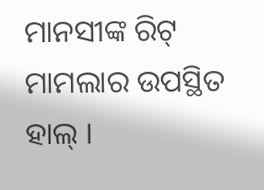ମାନସୀଙ୍କ ରିଟ୍ ମାମଲାର ଉପସ୍ଥିତ ହାଲ୍ ।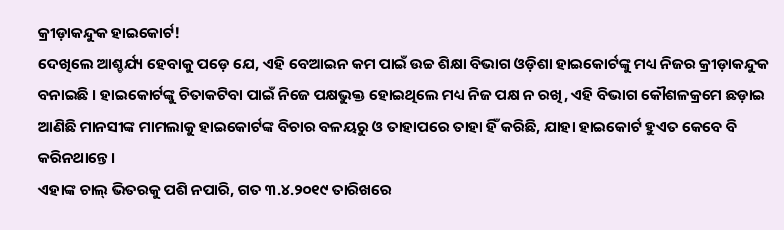କ୍ରୀଡ଼ାକନ୍ଦୁକ ହାଇକୋର୍ଟ!
ଦେଖିଲେ ଆଶ୍ଚର୍ଯ୍ୟ ହେବାକୁ ପଡ଼େ ଯେ, ଏହି ବେଆଇନ କମ ପାଇଁ ଉଚ୍ଚ ଶିକ୍ଷା ବିଭାଗ ଓଡ଼ିଶା ହାଇକୋର୍ଟଙ୍କୁ ମଧ୍ୟ ନିଜର କ୍ରୀଡ଼ାକନ୍ଦୁକ ବନାଇଛି । ହାଇକୋର୍ଟଙ୍କୁ ଚିତାକଟିବା ପାଇଁ ନିଜେ ପକ୍ଷଭୁକ୍ତ ହୋଇଥିଲେ ମଧ୍ୟ ନିଜ ପକ୍ଷ ନ ରଖି, ଏହି ବିଭାଗ କୌଶଳକ୍ରମେ ଛଡ଼ାଇ ଆଣିଛି ମାନସୀଙ୍କ ମାମଲାକୁ ହାଇକୋର୍ଟଙ୍କ ବିଚାର ବଳୟରୁ ଓ ତାହାପରେ ତାହା ହିଁ କରିଛି, ଯାହା ହାଇକୋର୍ଟ ହୁଏତ କେବେ ବି କରିନଥାନ୍ତେ ।
ଏହାଙ୍କ ଚାଲ୍ ଭିତରକୁ ପଶି ନପାରି, ଗତ ୩.୪.୨୦୧୯ ତାରିଖରେ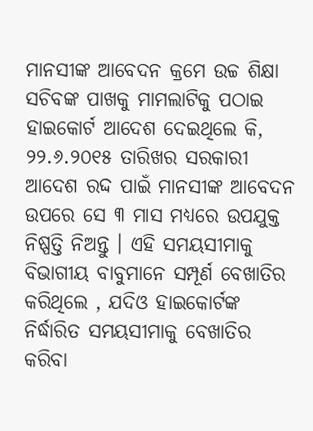ମାନସୀଙ୍କ ଆବେଦନ କ୍ରମେ ଉଚ୍ଚ ଶିକ୍ଷା ସଚିବଙ୍କ ପାଖକୁ ମାମଲାଟିକୁ ପଠାଇ ହାଇକୋର୍ଟ ଆଦେଶ ଦେଇଥିଲେ କି, ୨୨.୬.୨୦୧୫ ତାରିଖର ସରକାରୀ ଆଦେଶ ରଦ୍ଦ ପାଇଁ ମାନସୀଙ୍କ ଆବେଦନ ଉପରେ ସେ ୩ ମାସ ମଧ୍ୟରେ ଉପଯୁକ୍ତ ନିଷ୍ପତ୍ତି ନିଅନ୍ତୁ । ଏହି ସମୟସୀମାକୁ ବିଭାଗୀୟ ବାବୁମାନେ ସମ୍ପୂର୍ଣ ବେଖାତିର କରିଥିଲେ , ଯଦିଓ ହାଇକୋର୍ଟଙ୍କ ନିର୍ଦ୍ଧାରିତ ସମୟସୀମାକୁ ବେଖାତିର କରିବା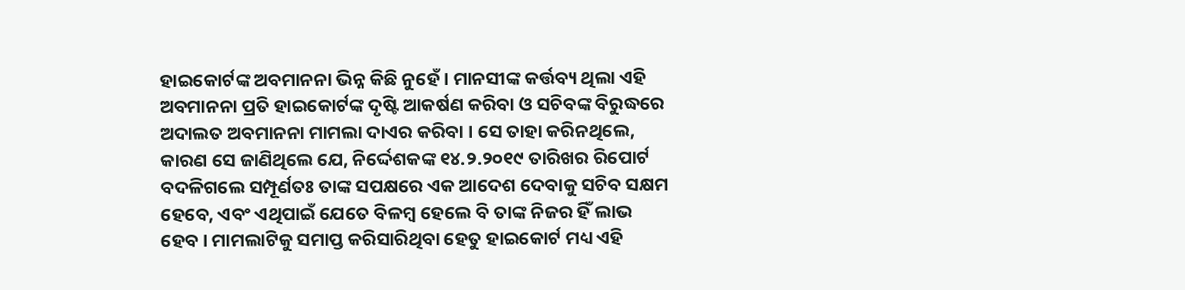ହାଇକୋର୍ଟଙ୍କ ଅବମାନନା ଭିନ୍ନ କିଛି ନୁହେଁ । ମାନସୀଙ୍କ କର୍ତ୍ତବ୍ୟ ଥିଲା ଏହି ଅବମାନନା ପ୍ରତି ହାଇକୋର୍ଟଙ୍କ ଦୃଷ୍ଟି ଆକର୍ଷଣ କରିବା ଓ ସଚିବଙ୍କ ବିରୁଦ୍ଧରେ ଅଦାଲତ ଅବମାନନା ମାମଲା ଦାଏର କରିବା । ସେ ତାହା କରିନଥିଲେ, କାରଣ ସେ ଜାଣିଥିଲେ ଯେ, ନିର୍ଦ୍ଦେଶକଙ୍କ ୧୪.୨.୨୦୧୯ ତାରିଖର ରିପୋର୍ଟ ବଦଳିଗଲେ ସମ୍ପୂର୍ଣତଃ ତାଙ୍କ ସପକ୍ଷରେ ଏକ ଆଦେଶ ଦେବାକୁ ସଚିବ ସକ୍ଷମ ହେବେ, ଏବଂ ଏଥିପାଇଁ ଯେତେ ବିଳମ୍ବ ହେଲେ ବି ତାଙ୍କ ନିଜର ହିଁ ଲାଭ ହେବ । ମାମଲାଟିକୁ ସମାପ୍ତ କରିସାରିଥିବା ହେତୁ ହାଇକୋର୍ଟ ମଧ୍ୟ ଏହି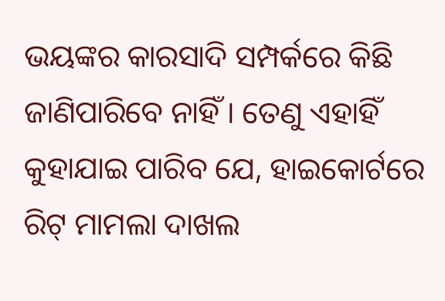ଭୟଙ୍କର କାରସାଦି ସମ୍ପର୍କରେ କିଛି ଜାଣିପାରିବେ ନାହିଁ । ତେଣୁ ଏହାହିଁ କୁହାଯାଇ ପାରିବ ଯେ, ହାଇକୋର୍ଟରେ ରିଟ୍ ମାମଲା ଦାଖଲ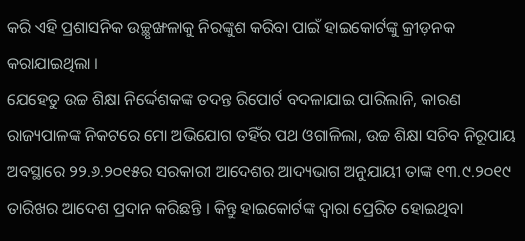କରି ଏହି ପ୍ରଶାସନିକ ଉଚ୍ଛୃଙ୍ଖଳାକୁ ନିରଙ୍କୁଶ କରିବା ପାଇଁ ହାଇକୋର୍ଟଙ୍କୁ କ୍ରୀଡ଼ନକ କରାଯାଇଥିଲା ।
ଯେହେତୁ ଉଚ୍ଚ ଶିକ୍ଷା ନିର୍ଦ୍ଦେଶକଙ୍କ ତଦନ୍ତ ରିପୋର୍ଟ ବଦଳାଯାଇ ପାରିଲାନି, କାରଣ ରାଜ୍ୟପାଳଙ୍କ ନିକଟରେ ମୋ ଅଭିଯୋଗ ତହିଁର ପଥ ଓଗାଳିଲା, ଉଚ୍ଚ ଶିକ୍ଷା ସଚିବ ନିରୂପାୟ ଅବସ୍ଥାରେ ୨୨.୬.୨୦୧୫ର ସରକାରୀ ଆଦେଶର ଆଦ୍ୟଭାଗ ଅନୁଯାୟୀ ତାଙ୍କ ୧୩.୯.୨୦୧୯ ତାରିଖର ଆଦେଶ ପ୍ରଦାନ କରିଛନ୍ତି । କିନ୍ତୁ ହାଇକୋର୍ଟଙ୍କ ଦ୍ଵାରା ପ୍ରେରିତ ହୋଇଥିବା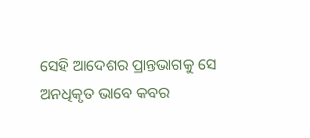ସେହି ଆଦେଶର ପ୍ରାନ୍ତଭାଗକୁ ସେ ଅନଧିକୃତ ଭାବେ କବର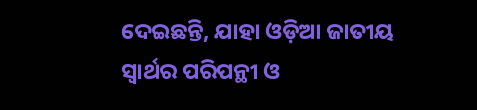ଦେଇଛନ୍ତି, ଯାହା ଓଡ଼ିଆ ଜାତୀୟ ସ୍ଵାର୍ଥର ପରିପନ୍ଥୀ ଓ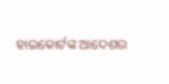ହାଇକୋର୍ଟଙ୍କ ଆଦେଶର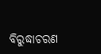ବିରୁଦ୍ଧାଚରଣ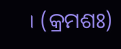। (କ୍ରମଶଃ)